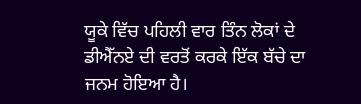ਯੂਕੇ ਵਿੱਚ ਪਹਿਲੀ ਵਾਰ ਤਿੰਨ ਲੋਕਾਂ ਦੇ ਡੀਐੱਨਏ ਦੀ ਵਰਤੋਂ ਕਰਕੇ ਇੱਕ ਬੱਚੇ ਦਾ ਜਨਮ ਹੋਇਆ ਹੈ।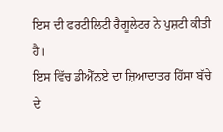ਇਸ ਦੀ ਫਰਟੀਲਿਟੀ ਰੈਗੂਲੇਟਰ ਨੇ ਪੁਸ਼ਟੀ ਕੀਤੀ ਹੈ।
ਇਸ ਵਿੱਚ ਡੀਐੱਨਏ ਦਾ ਜ਼ਿਆਦਾਤਰ ਹਿੱਸਾ ਬੱਚੇ ਦੇ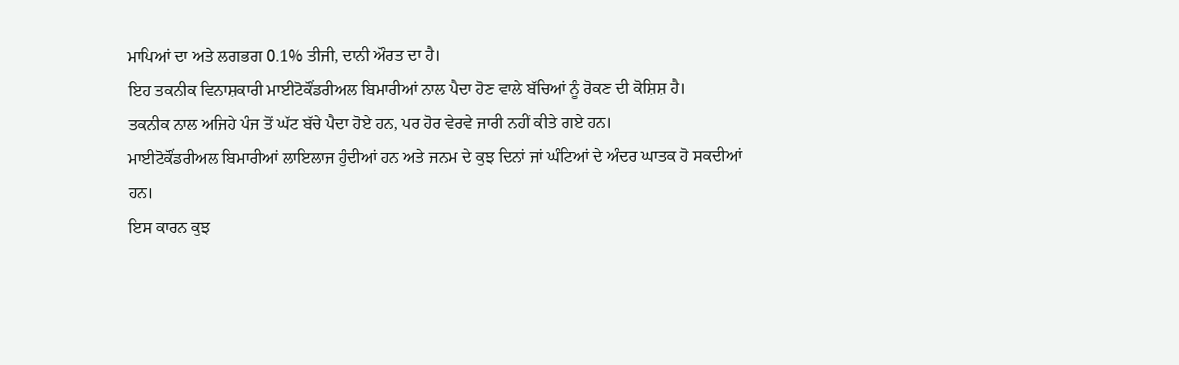ਮਾਪਿਆਂ ਦਾ ਅਤੇ ਲਗਭਗ 0.1% ਤੀਜੀ, ਦਾਨੀ ਔਰਤ ਦਾ ਹੈ।
ਇਹ ਤਕਨੀਕ ਵਿਨਾਸ਼ਕਾਰੀ ਮਾਈਟੋਕੌਂਡਰੀਅਲ ਬਿਮਾਰੀਆਂ ਨਾਲ ਪੈਦਾ ਹੋਣ ਵਾਲੇ ਬੱਚਿਆਂ ਨੂੰ ਰੋਕਣ ਦੀ ਕੋਸ਼ਿਸ਼ ਹੈ।
ਤਕਨੀਕ ਨਾਲ ਅਜਿਹੇ ਪੰਜ ਤੋਂ ਘੱਟ ਬੱਚੇ ਪੈਦਾ ਹੋਏ ਹਨ, ਪਰ ਹੋਰ ਵੇਰਵੇ ਜਾਰੀ ਨਹੀਂ ਕੀਤੇ ਗਏ ਹਨ।
ਮਾਈਟੋਕੌਂਡਰੀਅਲ ਬਿਮਾਰੀਆਂ ਲਾਇਲਾਜ ਹੁੰਦੀਆਂ ਹਨ ਅਤੇ ਜਨਮ ਦੇ ਕੁਝ ਦਿਨਾਂ ਜਾਂ ਘੰਟਿਆਂ ਦੇ ਅੰਦਰ ਘਾਤਕ ਹੋ ਸਕਦੀਆਂ ਹਨ।
ਇਸ ਕਾਰਨ ਕੁਝ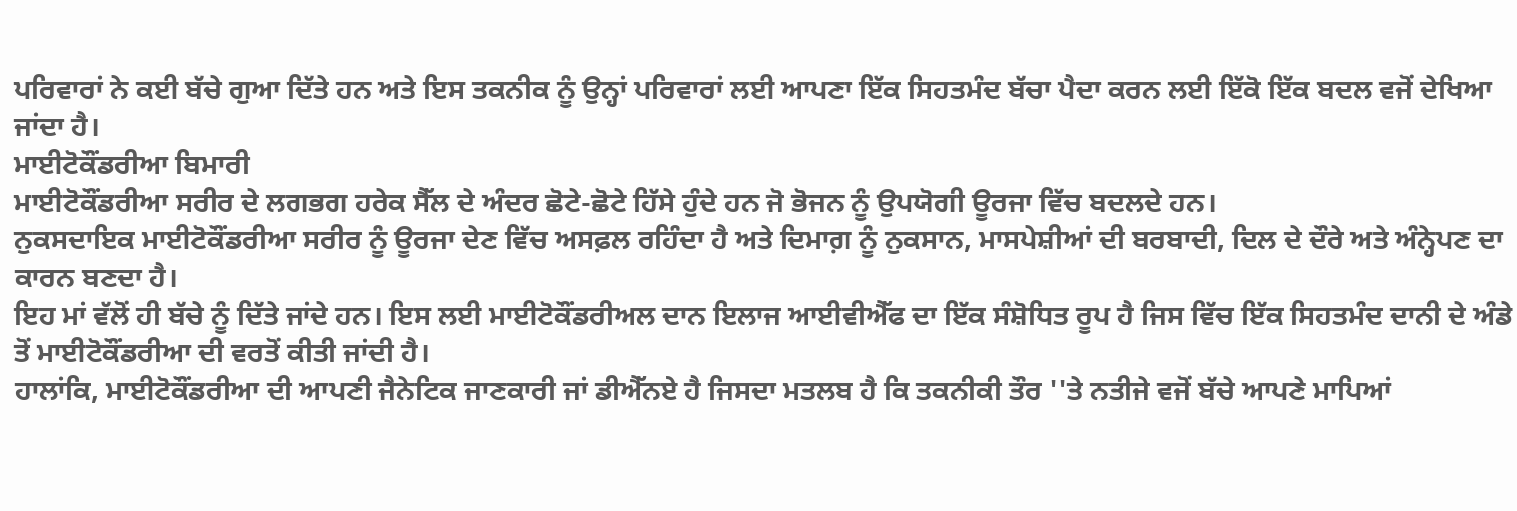ਪਰਿਵਾਰਾਂ ਨੇ ਕਈ ਬੱਚੇ ਗੁਆ ਦਿੱਤੇ ਹਨ ਅਤੇ ਇਸ ਤਕਨੀਕ ਨੂੰ ਉਨ੍ਹਾਂ ਪਰਿਵਾਰਾਂ ਲਈ ਆਪਣਾ ਇੱਕ ਸਿਹਤਮੰਦ ਬੱਚਾ ਪੈਦਾ ਕਰਨ ਲਈ ਇੱਕੋ ਇੱਕ ਬਦਲ ਵਜੋਂ ਦੇਖਿਆ ਜਾਂਦਾ ਹੈ।
ਮਾਈਟੋਕੌਂਡਰੀਆ ਬਿਮਾਰੀ
ਮਾਈਟੋਕੌਂਡਰੀਆ ਸਰੀਰ ਦੇ ਲਗਭਗ ਹਰੇਕ ਸੈੱਲ ਦੇ ਅੰਦਰ ਛੋਟੇ-ਛੋਟੇ ਹਿੱਸੇ ਹੁੰਦੇ ਹਨ ਜੋ ਭੋਜਨ ਨੂੰ ਉਪਯੋਗੀ ਊਰਜਾ ਵਿੱਚ ਬਦਲਦੇ ਹਨ।
ਨੁਕਸਦਾਇਕ ਮਾਈਟੋਕੌਂਡਰੀਆ ਸਰੀਰ ਨੂੰ ਊਰਜਾ ਦੇਣ ਵਿੱਚ ਅਸਫ਼ਲ ਰਹਿੰਦਾ ਹੈ ਅਤੇ ਦਿਮਾਗ਼ ਨੂੰ ਨੁਕਸਾਨ, ਮਾਸਪੇਸ਼ੀਆਂ ਦੀ ਬਰਬਾਦੀ, ਦਿਲ ਦੇ ਦੌਰੇ ਅਤੇ ਅੰਨ੍ਹੇਪਣ ਦਾ ਕਾਰਨ ਬਣਦਾ ਹੈ।
ਇਹ ਮਾਂ ਵੱਲੋਂ ਹੀ ਬੱਚੇ ਨੂੰ ਦਿੱਤੇ ਜਾਂਦੇ ਹਨ। ਇਸ ਲਈ ਮਾਈਟੋਕੌਂਡਰੀਅਲ ਦਾਨ ਇਲਾਜ ਆਈਵੀਐੱਫ ਦਾ ਇੱਕ ਸੰਸ਼ੋਧਿਤ ਰੂਪ ਹੈ ਜਿਸ ਵਿੱਚ ਇੱਕ ਸਿਹਤਮੰਦ ਦਾਨੀ ਦੇ ਅੰਡੇ ਤੋਂ ਮਾਈਟੋਕੌਂਡਰੀਆ ਦੀ ਵਰਤੋਂ ਕੀਤੀ ਜਾਂਦੀ ਹੈ।
ਹਾਲਾਂਕਿ, ਮਾਈਟੋਕੌਂਡਰੀਆ ਦੀ ਆਪਣੀ ਜੈਨੇਟਿਕ ਜਾਣਕਾਰੀ ਜਾਂ ਡੀਐੱਨਏ ਹੈ ਜਿਸਦਾ ਮਤਲਬ ਹੈ ਕਿ ਤਕਨੀਕੀ ਤੌਰ ''ਤੇ ਨਤੀਜੇ ਵਜੋਂ ਬੱਚੇ ਆਪਣੇ ਮਾਪਿਆਂ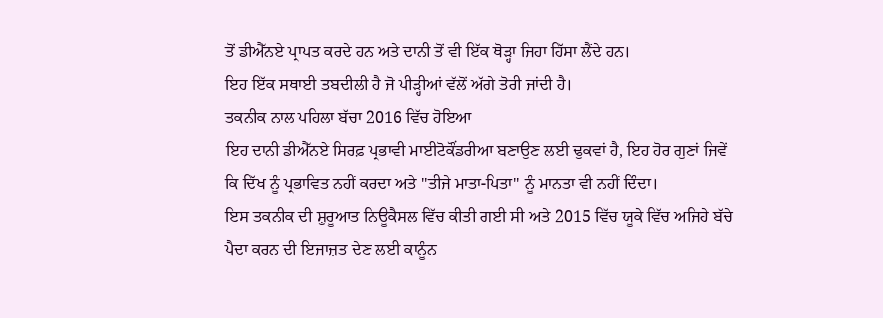ਤੋਂ ਡੀਐੱਨਏ ਪ੍ਰਾਪਤ ਕਰਦੇ ਹਨ ਅਤੇ ਦਾਨੀ ਤੋਂ ਵੀ ਇੱਕ ਥੋੜ੍ਹਾ ਜਿਹਾ ਹਿੱਸਾ ਲੈਂਦੇ ਹਨ।
ਇਹ ਇੱਕ ਸਥਾਈ ਤਬਦੀਲੀ ਹੈ ਜੋ ਪੀੜ੍ਹੀਆਂ ਵੱਲੋਂ ਅੱਗੇ ਤੋਰੀ ਜਾਂਦੀ ਹੈ।
ਤਕਨੀਕ ਨਾਲ ਪਹਿਲਾ ਬੱਚਾ 2016 ਵਿੱਚ ਹੋਇਆ
ਇਹ ਦਾਨੀ ਡੀਐੱਨਏ ਸਿਰਫ਼ ਪ੍ਰਭਾਵੀ ਮਾਈਟੋਕੌਂਡਰੀਆ ਬਣਾਉਣ ਲਈ ਢੁਕਵਾਂ ਹੈ, ਇਹ ਹੋਰ ਗੁਣਾਂ ਜਿਵੇਂ ਕਿ ਦਿੱਖ ਨੂੰ ਪ੍ਰਭਾਵਿਤ ਨਹੀਂ ਕਰਦਾ ਅਤੇ ''ਤੀਜੇ ਮਾਤਾ-ਪਿਤਾ'' ਨੂੰ ਮਾਨਤਾ ਵੀ ਨਹੀਂ ਦਿੰਦਾ।
ਇਸ ਤਕਨੀਕ ਦੀ ਸ਼ੁਰੂਆਤ ਨਿਊਕੈਸਲ ਵਿੱਚ ਕੀਤੀ ਗਈ ਸੀ ਅਤੇ 2015 ਵਿੱਚ ਯੂਕੇ ਵਿੱਚ ਅਜਿਹੇ ਬੱਚੇ ਪੈਦਾ ਕਰਨ ਦੀ ਇਜਾਜ਼ਤ ਦੇਣ ਲਈ ਕਾਨੂੰਨ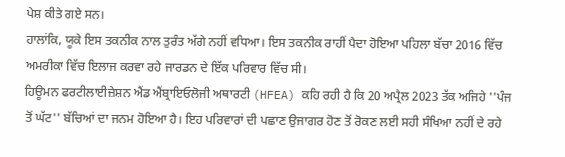ਪੇਸ਼ ਕੀਤੇ ਗਏ ਸਨ।
ਹਾਲਾਂਕਿ, ਯੂਕੇ ਇਸ ਤਕਨੀਕ ਨਾਲ ਤੁਰੰਤ ਅੱਗੇ ਨਹੀਂ ਵਧਿਆ। ਇਸ ਤਕਨੀਕ ਰਾਹੀਂ ਪੈਦਾ ਹੋਇਆ ਪਹਿਲਾ ਬੱਚਾ 2016 ਵਿੱਚ ਅਮਰੀਕਾ ਵਿੱਚ ਇਲਾਜ ਕਰਵਾ ਰਹੇ ਜਾਰਡਨ ਦੇ ਇੱਕ ਪਰਿਵਾਰ ਵਿੱਚ ਸੀ।
ਹਿਊਮਨ ਫਰਟੀਲਾਈਜ਼ੇਸ਼ਨ ਐਂਡ ਐਂਬ੍ਰਾਇਓਲੋਜੀ ਅਥਾਰਟੀ (HFEA) ਕਹਿ ਰਹੀ ਹੈ ਕਿ 20 ਅਪ੍ਰੈਲ 2023 ਤੱਕ ਅਜਿਹੇ ''ਪੰਜ ਤੋਂ ਘੱਟ'' ਬੱਚਿਆਂ ਦਾ ਜਨਮ ਹੋਇਆ ਹੈ। ਇਹ ਪਰਿਵਾਰਾਂ ਦੀ ਪਛਾਣ ਉਜਾਗਰ ਹੋਣ ਤੋਂ ਰੋਕਣ ਲਈ ਸਹੀ ਸੰਖਿਆ ਨਹੀਂ ਦੇ ਰਹੇ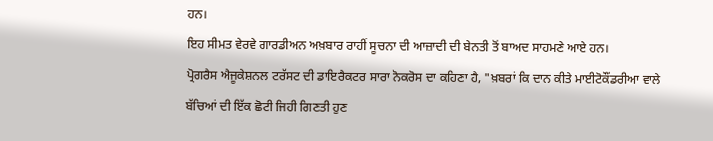ਹਨ।
ਇਹ ਸੀਮਤ ਵੇਰਵੇ ਗਾਰਡੀਅਨ ਅਖ਼ਬਾਰ ਰਾਹੀਂ ਸੂਚਨਾ ਦੀ ਆਜ਼ਾਦੀ ਦੀ ਬੇਨਤੀ ਤੋਂ ਬਾਅਦ ਸਾਹਮਣੇ ਆਏ ਹਨ।
ਪ੍ਰੋਗਰੈਸ ਐਜੂਕੇਸ਼ਨਲ ਟਰੱਸਟ ਦੀ ਡਾਇਰੈਕਟਰ ਸਾਰਾ ਨੋਕਰੋਸ ਦਾ ਕਹਿਣਾ ਹੈ, "ਖ਼ਬਰਾਂ ਕਿ ਦਾਨ ਕੀਤੇ ਮਾਈਟੋਕੌਂਡਰੀਆ ਵਾਲੇ ਬੱਚਿਆਂ ਦੀ ਇੱਕ ਛੋਟੀ ਜਿਹੀ ਗਿਣਤੀ ਹੁਣ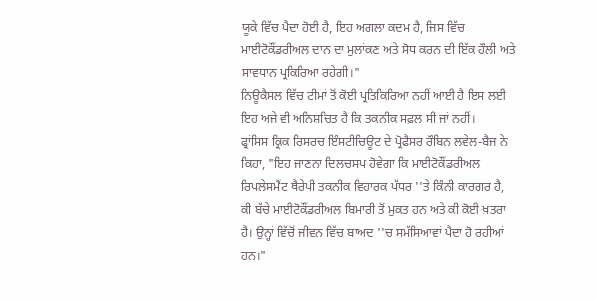ਯੂਕੇ ਵਿੱਚ ਪੈਦਾ ਹੋਈ ਹੈ, ਇਹ ਅਗਲਾ ਕਦਮ ਹੈ, ਜਿਸ ਵਿੱਚ ਮਾਈਟੋਕੌਂਡਰੀਅਲ ਦਾਨ ਦਾ ਮੁਲਾਂਕਣ ਅਤੇ ਸੋਧ ਕਰਨ ਦੀ ਇੱਕ ਹੌਲੀ ਅਤੇ ਸਾਵਧਾਨ ਪ੍ਰਕਿਰਿਆ ਰਹੇਗੀ।"
ਨਿਊਕੈਸਲ ਵਿੱਚ ਟੀਮਾਂ ਤੋਂ ਕੋਈ ਪ੍ਰਤਿਕਿਰਿਆ ਨਹੀਂ ਆਈ ਹੈ ਇਸ ਲਈ ਇਹ ਅਜੇ ਵੀ ਅਨਿਸ਼ਚਿਤ ਹੈ ਕਿ ਤਕਨੀਕ ਸਫ਼ਲ ਸੀ ਜਾਂ ਨਹੀਂ।
ਫ੍ਰਾਂਸਿਸ ਕ੍ਰਿਕ ਰਿਸਰਚ ਇੰਸਟੀਚਿਊਟ ਦੇ ਪ੍ਰੋਫੈਸਰ ਰੌਬਿਨ ਲਵੇਲ-ਬੈਜ ਨੇ ਕਿਹਾ, "ਇਹ ਜਾਣਨਾ ਦਿਲਚਸਪ ਹੋਵੇਗਾ ਕਿ ਮਾਈਟੋਕੌਂਡਰੀਅਲ ਰਿਪਲੇਸਮੈਂਟ ਥੈਰੇਪੀ ਤਕਨੀਕ ਵਿਹਾਰਕ ਪੱਧਰ ''ਤੇ ਕਿੰਨੀ ਕਾਰਗਰ ਹੈ, ਕੀ ਬੱਚੇ ਮਾਈਟੋਕੌਂਡਰੀਅਲ ਬਿਮਾਰੀ ਤੋਂ ਮੁਕਤ ਹਨ ਅਤੇ ਕੀ ਕੋਈ ਖ਼ਤਰਾ ਹੈ। ਉਨ੍ਹਾਂ ਵਿੱਚੋਂ ਜੀਵਨ ਵਿੱਚ ਬਾਅਦ ''ਚ ਸਮੱਸਿਆਵਾਂ ਪੈਦਾ ਹੋ ਰਹੀਆਂ ਹਨ।"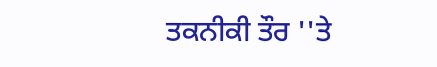ਤਕਨੀਕੀ ਤੌਰ ''ਤੇ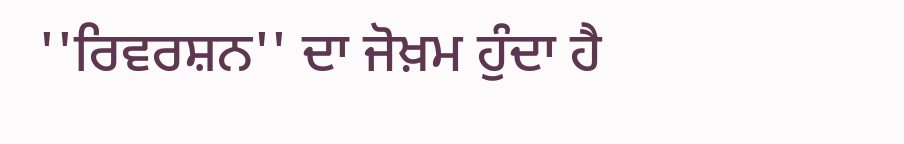''ਰਿਵਰਸ਼ਨ'' ਦਾ ਜੋਖ਼ਮ ਹੁੰਦਾ ਹੈ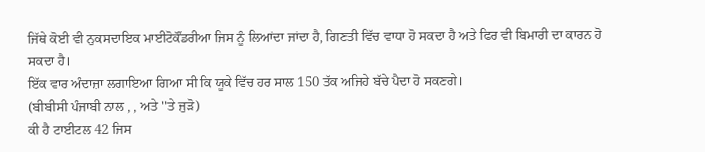ਜਿੱਥੇ ਕੋਈ ਵੀ ਨੁਕਸਦਾਇਕ ਮਾਈਟੋਕੌਂਡਰੀਆ ਜਿਸ ਨੂੰ ਲਿਆਂਦਾ ਜਾਂਦਾ ਹੈ, ਗਿਣਤੀ ਵਿੱਚ ਵਾਧਾ ਹੋ ਸਕਦਾ ਹੈ ਅਤੇ ਫਿਰ ਵੀ ਬਿਮਾਰੀ ਦਾ ਕਾਰਨ ਹੋ ਸਕਦਾ ਹੈ।
ਇੱਕ ਵਾਰ ਅੰਦਾਜ਼ਾ ਲਗਾਇਆ ਗਿਆ ਸੀ ਕਿ ਯੂਕੇ ਵਿੱਚ ਹਰ ਸਾਲ 150 ਤੱਕ ਅਜਿਹੇ ਬੱਚੇ ਪੈਦਾ ਹੋ ਸਕਣਗੇ।
(ਬੀਬੀਸੀ ਪੰਜਾਬੀ ਨਾਲ , , ਅਤੇ ''ਤੇ ਜੁੜੋ)
ਕੀ ਹੈ ਟਾਈਟਲ 42 ਜਿਸ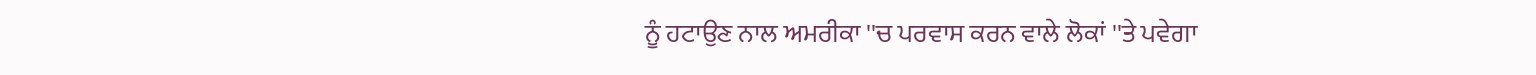ਨੂੰ ਹਟਾਉਣ ਨਾਲ ਅਮਰੀਕਾ ''ਚ ਪਰਵਾਸ ਕਰਨ ਵਾਲੇ ਲੋਕਾਂ ''ਤੇ ਪਵੇਗਾ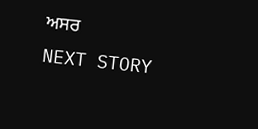ਅਸਰ
NEXT STORY